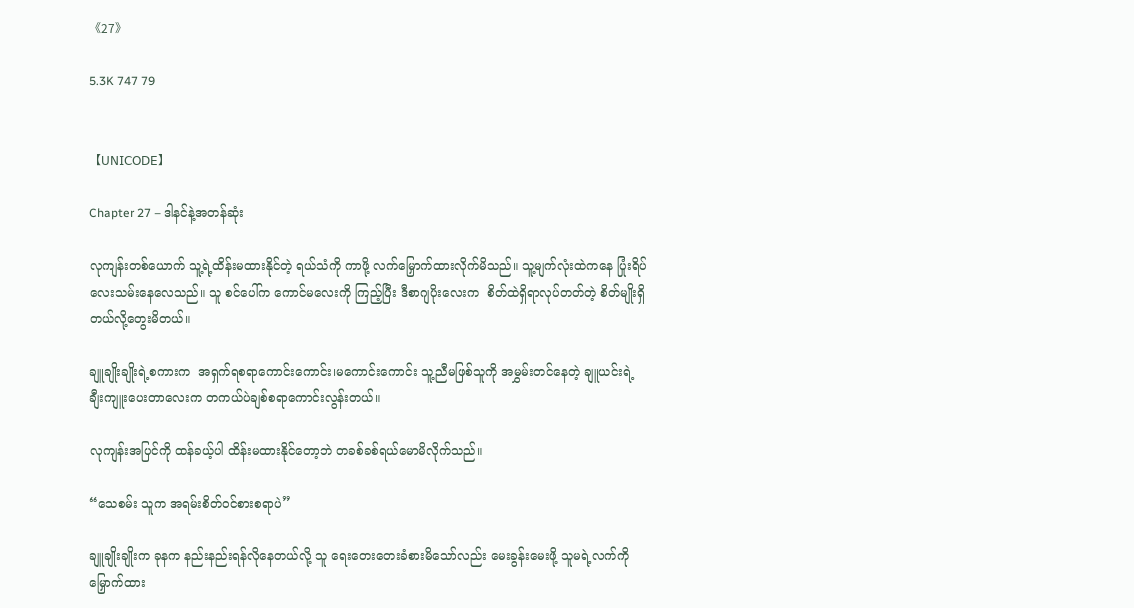《27》

5.3K 747 79


【𝖴𝖭𝖨𝖢𝖮𝖣𝖤】

Chapter 27 – ဒါနင်နဲ့အတန်ဆုံး

လုကျန်းတစ်ယောက် သူ့ရဲ့ထိန်းမထားနိုင်တဲ့ ရယ်သံကို ကာဖို့ လက်မြှောက်ထားလိုက်မိသည်။ သူ့မျက်လုံးထဲကနေ ပြုံးရိပ်လေးသမ်းနေလေသည်။ သူ စင်ပေါ်က ကောင်မလေးကို ကြည့်ပြီး ဒီစာဂျပိုးလေးက  စိတ်ထဲရှိရာလုပ်တတ်တဲ့ စိတ်မျိုးရှိတယ်လို့တွေးမိတယ်။

ချူချိုးချိုးရဲ့စကားက  အရှက်ရစရာကောင်းကောင်း၊မကောင်းကောင်း သူ့ညီမဖြစ်သူကို အမွှမ်းတင်နေတဲ့ ချူယင်းရဲ့ ချီးကျူးပေးတာလေးက တကယ်ပဲချစ်စရာကောင်းလွန်းတယ်။

လုကျန်းအပြင်ကို ထန်ခယ့်ပါ ထိန်းမထားနိုင်တော့ဘဲ တခစ်ခစ်ရယ်မောမိလိုက်သည်။

“သေစမ်း သူက အရမ်းစိတ်ဝင်စားစရာပဲ”

ချူချိုးချိုးက ခုနက နည်းနည်းရန်လိုနေတယ်လို့ သူ ရေးတေးတေးခံစားမိသော်လည်း မေးခွန်းမေးဖို့ သူမရဲ့လက်ကိုမြှောက်ထား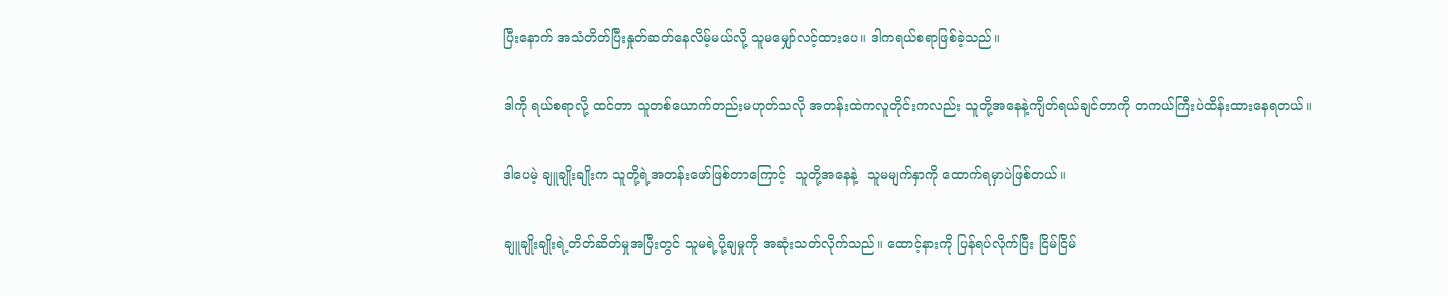ပြီးနောက် အသံတိတ်ပြီးနှုတ်ဆတ်နေလိမ့်မယ်လို့ သူမမျှော်လင့်ထားပေ။ ဒါကရယ်စရာဖြစ်ခဲ့သည်။

ဒါကို ရယ်စရာလို့ ထင်တာ သူတစ်ယောက်တည်းမဟုတ်သလို အတန်းထဲကလူတိုင်းကလည်း သူတို့အနေနဲ့ကျိတ်ရယ်ချင်တာကို တကယ်ကြီးပဲထိန်းထားနေရတယ်။

ဒါပေမဲ့ ချူချိုးချိုးက သူတို့ရဲ့အတန်းဖော်ဖြစ်တာကြောင့်  သူတို့အနေနဲ့  သူမမျက်နှာကို ထောက်ရမှာပဲဖြစ်တယ်။

ချူချိုးချိုးရဲ့တိတ်ဆိတ်မှုအပြီးတွင် သူမရဲ့ပို့ချမှုကို အဆုံးသတ်လိုက်သည်။ ထောင့်နားကို ပြန်ရပ်လိုက်ပြီး ငြိမ်ငြိမ်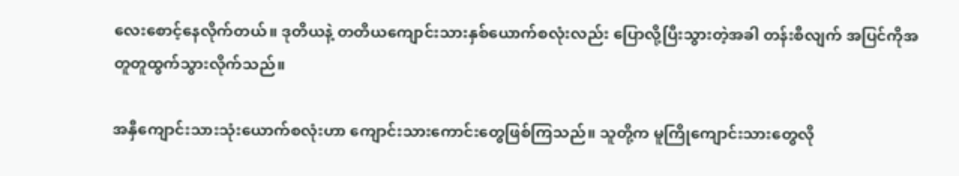လေးစောင့်နေလိုက်တယ်။ ဒုတိယနဲ့ တတိယကျောင်းသားနှစ်ယောက်စလုံးလည်း ပြောလို့ပြီးသွားတဲ့အခါ တန်းစီလျက် အပြင်ကိုအတူတူထွက်သွားလိုက်သည်။

အနှီကျောင်းသား‌သုံးယောက်စလုံးဟာ ကျောင်းသားကောင်းတွေဖြစ်ကြသည်။ သူတို့က မူကြိုကျောင်းသားတွေလို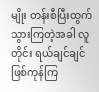မျိုး တန်းစီပြီးထွက်သွားကြတဲ့အခါ လူတိုင်း ရယ်ချင်ချင်ဖြစ်ကုန်ကြ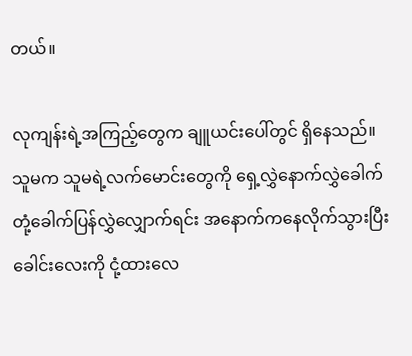တယ်။

လုကျန်းရဲ့အကြည့်တွေက ချူယင်းပေါ်တွင် ရှိနေသည်။ သူမက သူမရဲ့လက်မောင်းတွေကို ရှေ့လွှဲနောက်လွှဲခေါက်တုံ့ခေါက်ပြန်လွှဲ‌လျှောက်ရင်း အနောက်ကနေလိုက်သွားပြီး ခေါင်းလေးကို ငုံ့ထားလေ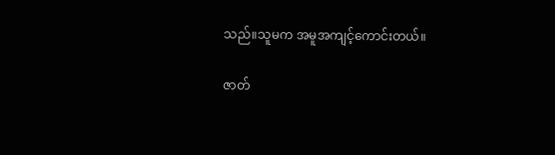သည်။သူမက အမူအကျင့်ကောင်းတယ်။

ဇာတ်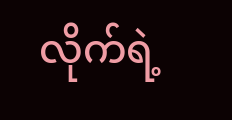လိုက်ရဲ့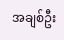အချစ်ဦး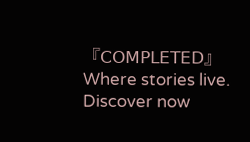『𝖢𝖮𝖬𝖯𝖫𝖤𝖳𝖤𝖣』Where stories live. Discover now